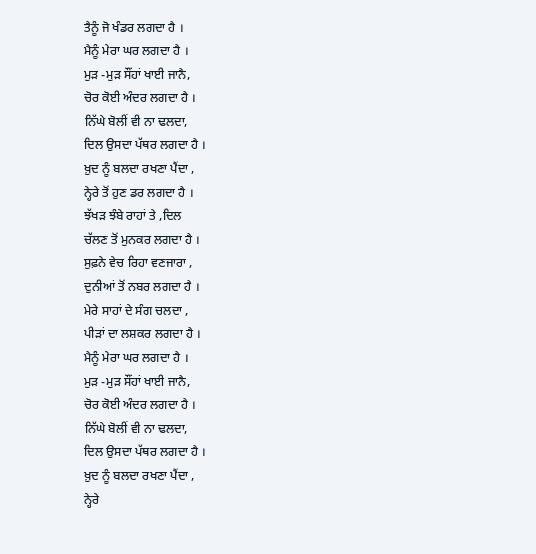ਤੈਨੂੰ ਜੋ ਖੰਡਰ ਲਗਦਾ ਹੈ ।
ਮੈਨੂੰ ਮੇਰਾ ਘਰ ਲਗਦਾ ਹੈ ।
ਮੁੜ -ਮੁੜ ਸੌਂਹਾਂ ਖਾਈ ਜਾਨੈ,
ਚੋਰ ਕੋਈ ਅੰਦਰ ਲਗਦਾ ਹੈ ।
ਨਿੱਘੇ ਬੋਲੀਂ ਵੀ ਨਾ ਢਲਦਾ,
ਦਿਲ ਉਸਦਾ ਪੱਥਰ ਲਗਦਾ ਹੈ ।
ਖ਼ੁਦ ਨੂੰ ਬਲਦਾ ਰਖਣਾ ਪੈਂਦਾ ,
ਨ੍ਹੇਰੇ ਤੋਂ ਹੁਣ ਡਰ ਲਗਦਾ ਹੈ ।
ਝੱਖੜ ਝੰਬੇ ਰਾਹਾਂ ਤੇ ,ਦਿਲ
ਚੱਲਣ ਤੋਂ ਮੁਨਕਰ ਲਗਦਾ ਹੈ ।
ਸੁਫ਼ਨੇ ਵੇਚ ਰਿਹਾ ਵਣਜਾਰਾ ,
ਦੁਨੀਆਂ ਤੋਂ ਨਬਰ ਲਗਦਾ ਹੈ ।
ਮੇਰੇ ਸਾਹਾਂ ਦੇ ਸੰਗ ਚਲਦਾ ,
ਪੀੜਾਂ ਦਾ ਲਸ਼ਕਰ ਲਗਦਾ ਹੈ ।
ਮੈਨੂੰ ਮੇਰਾ ਘਰ ਲਗਦਾ ਹੈ ।
ਮੁੜ -ਮੁੜ ਸੌਂਹਾਂ ਖਾਈ ਜਾਨੈ,
ਚੋਰ ਕੋਈ ਅੰਦਰ ਲਗਦਾ ਹੈ ।
ਨਿੱਘੇ ਬੋਲੀਂ ਵੀ ਨਾ ਢਲਦਾ,
ਦਿਲ ਉਸਦਾ ਪੱਥਰ ਲਗਦਾ ਹੈ ।
ਖ਼ੁਦ ਨੂੰ ਬਲਦਾ ਰਖਣਾ ਪੈਂਦਾ ,
ਨ੍ਹੇਰੇ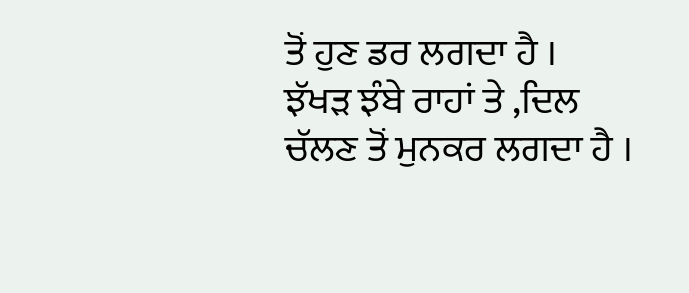ਤੋਂ ਹੁਣ ਡਰ ਲਗਦਾ ਹੈ ।
ਝੱਖੜ ਝੰਬੇ ਰਾਹਾਂ ਤੇ ,ਦਿਲ
ਚੱਲਣ ਤੋਂ ਮੁਨਕਰ ਲਗਦਾ ਹੈ ।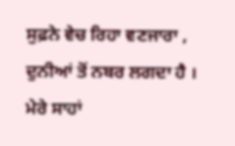ਸੁਫ਼ਨੇ ਵੇਚ ਰਿਹਾ ਵਣਜਾਰਾ ,
ਦੁਨੀਆਂ ਤੋਂ ਨਬਰ ਲਗਦਾ ਹੈ ।
ਮੇਰੇ ਸਾਹਾਂ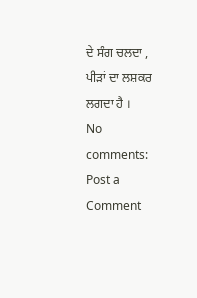ਦੇ ਸੰਗ ਚਲਦਾ ,
ਪੀੜਾਂ ਦਾ ਲਸ਼ਕਰ ਲਗਦਾ ਹੈ ।
No comments:
Post a Comment